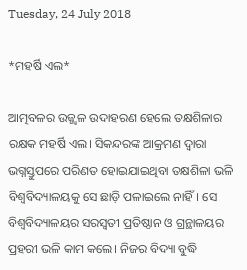Tuesday, 24 July 2018

*ମହର୍ଷି ଏଲ*

ଆତ୍ମବଳର ଉଜ୍ଜ୍ୱଳ ଉଦାହରଣ ହେଲେ ତକ୍ଷଶିଳାର ରକ୍ଷକ ମହର୍ଷି ଏଲ। ସିକନ୍ଦରଙ୍କ ଆକ୍ରମଣ ଦ୍ୱାରା ଭଗ୍ନସ୍ତୁପରେ ପରିଣତ ହୋଇଯାଇଥିବା ତକ୍ଷଶିଳା ଭଳି ବିଶ୍ୱବିଦ୍ୟାଳୟକୁ ସେ ଛାଡ଼ି ପଳାଇଲେ ନାହିଁ। ସେ ବିଶ୍ୱବିଦ୍ୟାଳୟର ସରସ୍ୱତୀ ପ୍ରତିଷ୍ଠାନ ଓ ଗ୍ରନ୍ଥାଳୟର ପ୍ରହରୀ ଭଳି କାମ କଲେ। ନିଜର ବିଦ୍ୟା ବୁଦ୍ଧି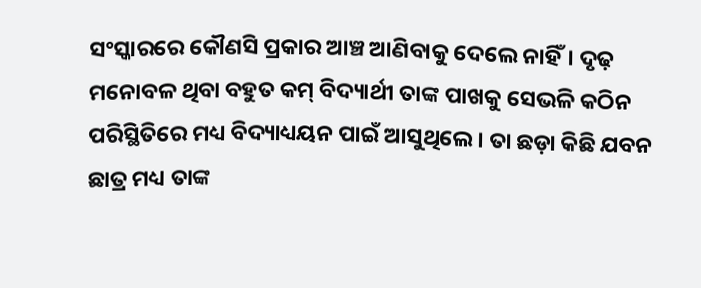ସଂସ୍କାରରେ କୌଣସି ପ୍ରକାର ଆଞ୍ଚ ଆଣିବାକୁ ଦେଲେ ନାହିଁ। ଦୃଢ଼ ମନୋବଳ ଥିବା ବହୁତ କମ୍ ବିଦ୍ୟାର୍ଥୀ ତାଙ୍କ ପାଖକୁ ସେଭଳି କଠିନ ପରିସ୍ଥିତିରେ ମଧ୍ୟ ବିଦ୍ୟାଧ୍ୟୟନ ପାଇଁ ଆସୁଥିଲେ। ତା ଛଡ଼ା କିଛି ଯବନ ଛାତ୍ର ମଧ୍ୟ ତାଙ୍କ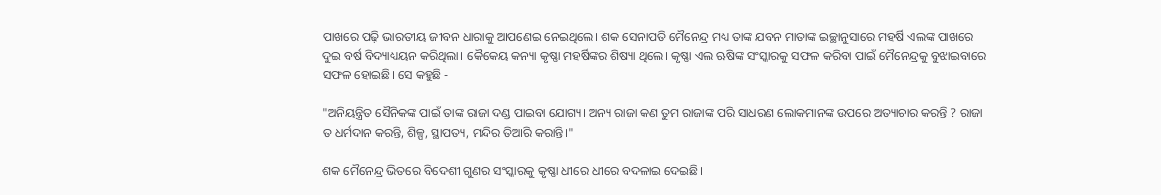ପାଖରେ ପଢ଼ି ଭାରତୀୟ ଜୀବନ ଧାରାକୁ ଆପଣେଇ ନେଇଥିଲେ। ଶକ ସେନାପତି ମୈନେନ୍ଦ୍ର ମଧ୍ୟ ତାଙ୍କ ଯବନ ମାତାଙ୍କ ଇଚ୍ଛାନୁସାରେ ମହର୍ଷି ଏଲଙ୍କ ପାଖରେ ଦୁଇ ବର୍ଷ ବିଦ୍ୟାଧ୍ୟୟନ କରିଥିଲା। କୈକେୟ କନ୍ୟା କୃଷ୍ଣା ମହର୍ଷିଙ୍କର ଶିଷ୍ୟା ଥିଲେ। କୃଷ୍ଣା ଏଲ ଋଷିଙ୍କ ସଂସ୍କାରକୁ ସଫଳ କରିବା ପାଇଁ ମୈନେନ୍ଦ୍ରକୁ ବୁଝାଇବାରେ ସଫଳ ହୋଇଛି। ସେ କହୁଛି -

"ଅନିୟନ୍ତ୍ରିତ ସୈନିକଙ୍କ ପାଇଁ ତାଙ୍କ ରାଜା ଦଣ୍ଡ ପାଇବା ଯୋଗ୍ୟ। ଅନ୍ୟ ରାଜା କଣ ତୁମ ରାଜାଙ୍କ ପରି ସାଧରଣ ଲୋକମାନଙ୍କ ଉପରେ ଅତ୍ୟାଚାର କରନ୍ତି ? ରାଜା ତ ଧର୍ମଦାନ କରନ୍ତି, ଶିଳ୍ପ, ସ୍ଥାପତ୍ୟ, ମନ୍ଦିର ତିଆରି କରାନ୍ତି।"

ଶକ ମୈନେନ୍ଦ୍ର ଭିତରେ ବିଦେଶୀ ଗୁଣର ସଂସ୍କାରକୁ କୃଷ୍ଣା ଧୀରେ ଧୀରେ ବଦଳାଇ ଦେଇଛି।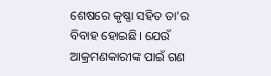ଶେଷରେ କୃଷ୍ଣା ସହିତ ତା'ର ବିବାହ ହୋଇଛି। ଯେଉଁ ଆକ୍ରମଣକାରୀଙ୍କ ପାଇଁ ଗଣ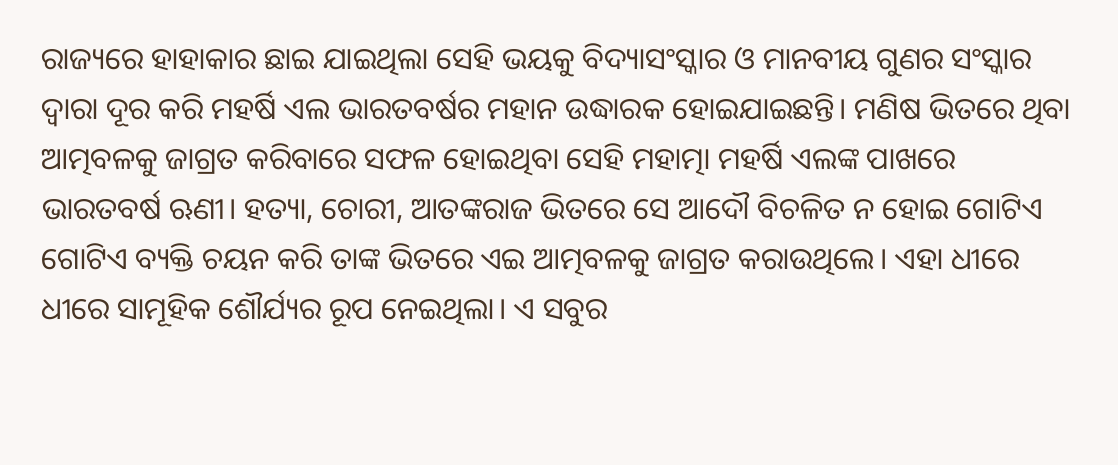ରାଜ୍ୟରେ ହାହାକାର ଛାଇ ଯାଇଥିଲା ସେହି ଭୟକୁ ବିଦ୍ୟାସଂସ୍କାର ଓ ମାନବୀୟ ଗୁଣର ସଂସ୍କାର ଦ୍ୱାରା ଦୂର କରି ମହର୍ଷି ଏଲ ଭାରତବର୍ଷର ମହାନ ଉଦ୍ଧାରକ ହୋଇଯାଇଛନ୍ତି। ମଣିଷ ଭିତରେ ଥିବା ଆତ୍ମବଳକୁ ଜାଗ୍ରତ କରିବାରେ ସଫଳ ହୋଇଥିବା ସେହି ମହାତ୍ମା ମହର୍ଷି ଏଲଙ୍କ ପାଖରେ ଭାରତବର୍ଷ ଋଣୀ। ହତ୍ୟା, ଚୋରୀ, ଆତଙ୍କରାଜ ଭିତରେ ସେ ଆଦୌ ବିଚଳିତ ନ ହୋଇ ଗୋଟିଏ ଗୋଟିଏ ବ୍ୟକ୍ତି ଚୟନ କରି ତାଙ୍କ ଭିତରେ ଏଇ ଆତ୍ମବଳକୁ ଜାଗ୍ରତ କରାଉଥିଲେ। ଏହା ଧୀରେ ଧୀରେ ସାମୂହିକ ଶୌର୍ଯ୍ୟର ରୂପ ନେଇଥିଲା। ଏ ସବୁର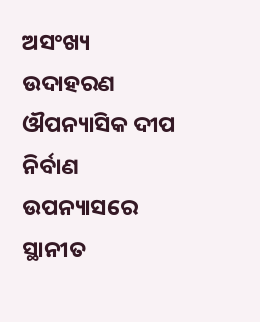ଅସଂଖ୍ୟ ଉଦାହରଣ ଔପନ୍ୟାସିକ ଦୀପ ନିର୍ବାଣ ଉପନ୍ୟାସରେ ସ୍ଥାନୀତ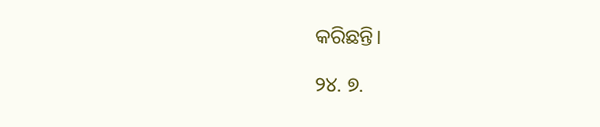କରିଛନ୍ତି।

୨୪. ୭.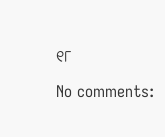୧୮

No comments: